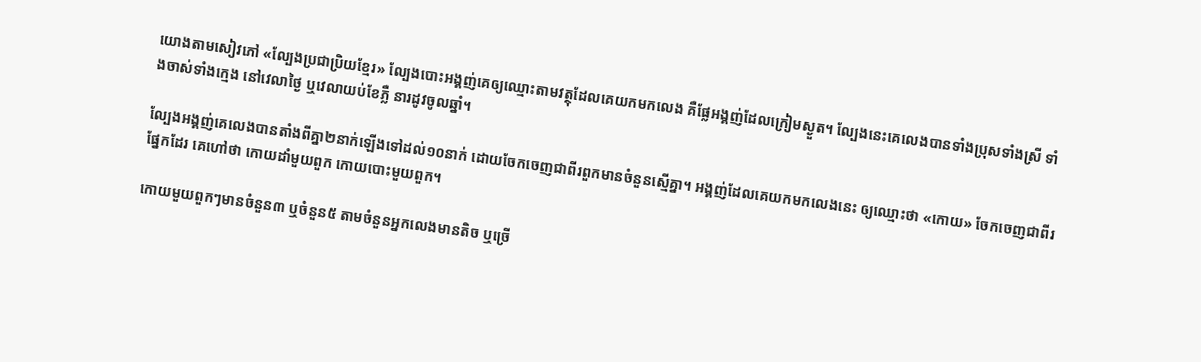យោងតាមសៀវភៅ «ល្បែងប្រជាប្រិយខ្មែរ» ល្បែងបោះអង្គញ់គេឲ្យឈ្មោះតាមវត្ថុដែលគេយកមកលេង គឺផ្លែអង្គញ់ដែលក្រៀមស្ងួត។ ល្បែងនេះគេលេងបានទាំងប្រុសទាំងស្រី ទាំងចាស់ទាំងក្មេង នៅវេលាថ្ងៃ ឬវេលាយប់ខែភ្លឺ នារដូវចូលឆ្នាំ។

ល្បែងអង្គញ់គេលេងបានតាំងពីគ្នា២នាក់ឡើងទៅដល់១០នាក់ ដោយចែកចេញជាពីរពួកមានចំនួនស្មើគ្នា។ អង្គញ់ដែលគេយកមកលេងនេះ ឲ្យឈ្មោះថា «កោយ» ចែកចេញជាពីរផ្នែកដែរ គេហៅថា កោយដាំមួយពួក កោយបោះមួយពួក។

កោយមួយពួកៗមានចំនួន៣ ឬចំនួន៥ តាមចំនួនអ្នកលេងមានតិច ឬច្រើ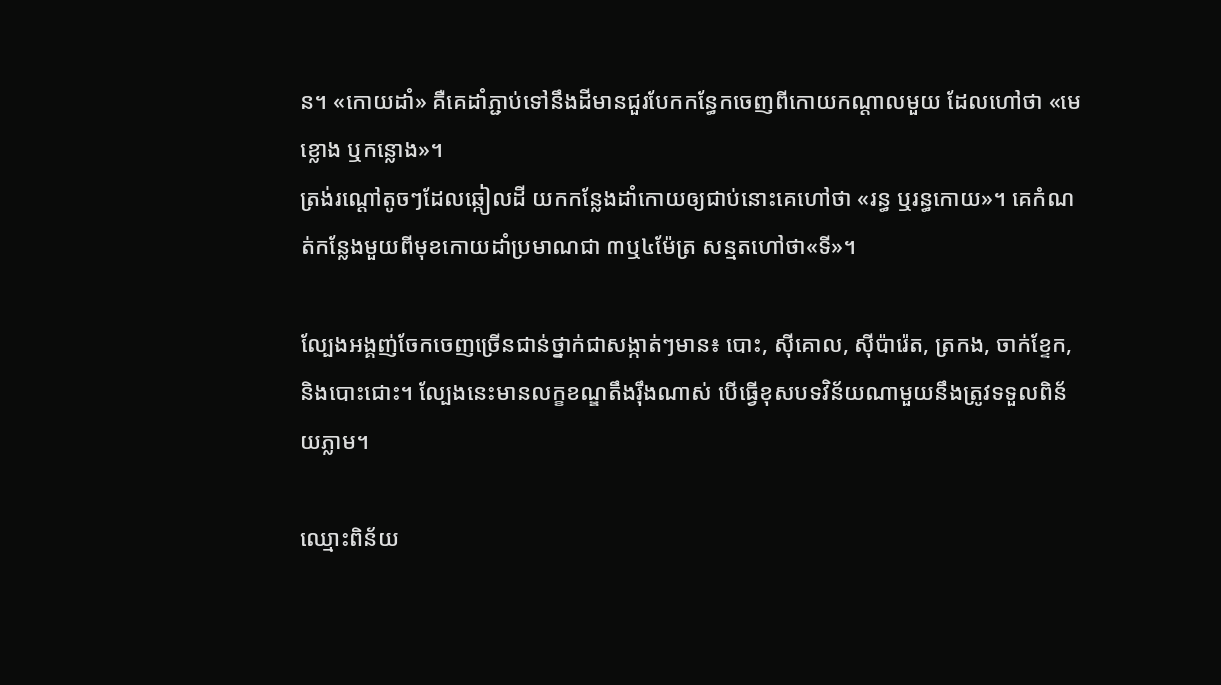ន។ «កោយដាំ» គឺគេដាំភ្ជាប់ទៅនឹងដីមានជួរបែកកន្ធែកចេញពីកោយកណ្ដាលមួយ ដែលហៅថា «មេខ្លោង ឬកន្លោង»។
ត្រង់រណ្ដៅតូចៗដែលឆ្កៀលដី យកកន្លែងដាំកោយឲ្យជាប់នោះគេហៅថា «រន្ធ ឬរន្ធកោយ»។ គេកំណត់កន្លែងមួយពីមុខកោយដាំប្រមាណជា ៣ឬ៤ម៉ែត្រ សន្មតហៅថា«ទី»។

ល្បែងអង្គញ់ចែកចេញច្រើនជាន់ថ្នាក់ជាសង្កាត់ៗមាន៖ បោះ, ស៊ីគោល, ស៊ីប៉ារ៉េត, ត្រកង, ចាក់ខ្ទែក, និងបោះជោះ។ ល្បែងនេះមានលក្ខខណ្ឌតឹងរ៉ឹងណាស់ បើធ្វើខុសបទវិន័យណាមួយនឹងត្រូវទទួលពិន័យភ្លាម។

ឈ្មោះពិន័យ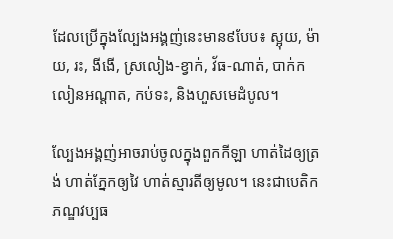ដែលប្រើក្នុងល្បែងអង្គញ់នេះមាន៩បែប៖ ស្អុយ, ម៉ាយ, រះ, ងីងើ, ស្រលៀង-ខ្វាក់, វ័ធ-ណាត់, បាក់កលៀនអណ្ដាត, កប់ទះ, និងហួសមេដំបូល។

ល្បែងអង្គញ់អាចរាប់ចូលក្នុងពួកកីឡា ហាត់ដៃឲ្យត្រង់ ហាត់ភ្នែកឲ្យវៃ ហាត់ស្មារតីឲ្យមូល។ នេះជាបេតិកភណ្ឌវប្បធ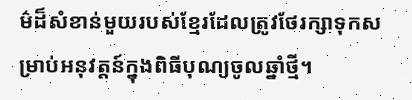ម៌ដ៏សំខាន់មួយរបស់ខ្មែរដែលត្រូវថែរក្សាទុកសម្រាប់អនុវត្តន៍ក្នុងពិធីបុណ្យចូលឆ្នាំថ្មី។